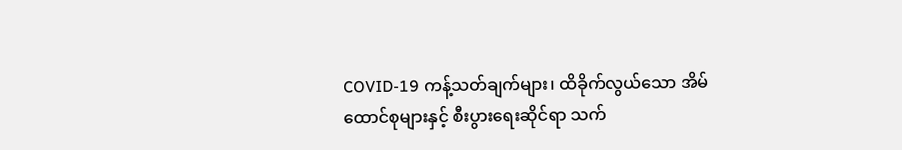COVID-19 ကန့်သတ်ချက်များ၊ ထိခိုက်လွယ်သော အိမ်ထောင်စုများနှင့် စီးပွားရေးဆိုင်ရာ သက်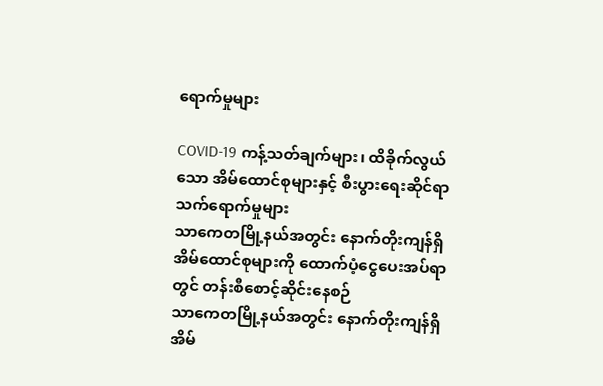ရောက်မှုများ

COVID-19 ကန့်သတ်ချက်များ၊ ထိခိုက်လွယ်သော အိမ်ထောင်စုများနှင့် စီးပွားရေးဆိုင်ရာ သက်ရောက်မှုများ
သာကေတမြို့နယ်အတွင်း နောက်တိုးကျန်ရှိ အိမ်ထောင်စုများကို ထောက်ပံ့ငွေပေးအပ်ရာတွင် တန်းစီစောင့်ဆိုင်းနေစဉ်
သာကေတမြို့နယ်အတွင်း နောက်တိုးကျန်ရှိ အိမ်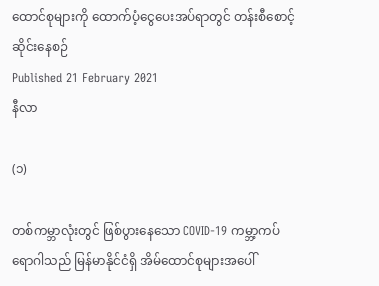ထောင်စုများကို ထောက်ပံ့ငွေပေးအပ်ရာတွင် တန်းစီစောင့်ဆိုင်းနေစဉ်
Published 21 February 2021
နီလာ

(၁)

တစ်ကမ္ဘာလုံးတွင် ဖြစ်ပွားနေသော COVID-19 ကမ္ဘာ့ကပ်ရောဂါသည် မြန်မာနိုင်ငံရှိ အိမ်ထောင်စုများအပေါ်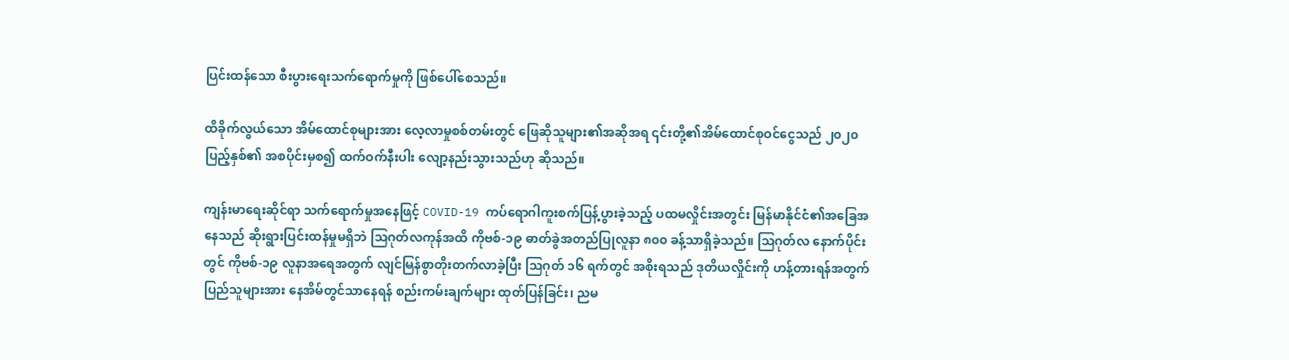ပြင်းထန်သော စီးပွားရေးသက်ရောက်မှုကို ဖြစ်ပေါ်စေသည်။

ထိခိုက်လွယ်သော အိမ်ထောင်စုများအား လေ့လာမှုစစ်တမ်းတွင် ဖြေဆိုသူများ၏အဆိုအရ ၎င်းတို့၏အိမ်ထောင်စုဝင်ငွေသည် ၂၀၂၀ ပြည့်နှစ်၏ အစပိုင်းမှစ၍ ထက်ဝက်နီးပါး လျော့နည်းသွားသည်ဟု ဆိုသည်။

ကျန်းမာရေးဆိုင်ရာ သက်ရောက်မှုအနေဖြင့် COVID-19 ကပ်ရောဂါကူးစက်ပြန့်ပွားခဲ့သည့် ပထမလှိုင်းအတွင်း မြန်မာနိုင်ငံ၏အခြေအနေသည် ဆိုးရွားပြင်းထန်မှုမရှိဘဲ သြဂုတ်လကုန်အထိ ကိုဗစ်-၁၉ ဓာတ်ခွဲအတည်ပြုလူနာ ၈၀၀ ခန့်သာရှိခဲ့သည်။ သြဂုတ်လ နောက်ပိုင်းတွင် ကိုဗစ်-၁၉ လူနာအရေအတွက် လျင်မြန်စွာတိုးတက်လာခဲ့ပြီး သြဂုတ် ၁၆ ရက်တွင် အစိုးရသည် ဒုတိယလှိုင်းကို ဟန့်တားရန်အတွက် ပြည်သူများအား နေအိမ်တွင်သာနေရန် စည်းကမ်းချက်များ ထုတ်ပြန်ခြင်း၊ ညမ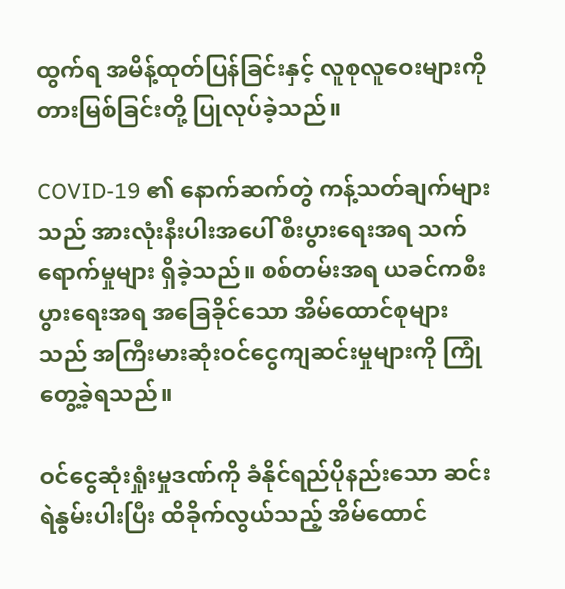ထွက်ရ အမိန့်ထုတ်ပြန်ခြင်းနှင့် လူစုလူဝေးများကို တားမြစ်ခြင်းတို့ ပြုလုပ်ခဲ့သည်။

COVID-19 ၏ နောက်ဆက်တွဲ ကန့်သတ်ချက်များသည် အားလုံးနီးပါးအပေါ် စီးပွားရေးအရ သက်ရောက်မှုများ ရှိခဲ့သည်။ စစ်တမ်းအရ ယခင်ကစီးပွားရေးအရ အခြေခိုင်သော အိမ်ထောင်စုများသည် အကြီးမားဆုံးဝင်ငွေကျဆင်းမှုများကို ကြုံတွေ့ခဲ့ရသည်။

ဝင်ငွေဆုံးရှုံးမှုဒဏ်ကို ခံနိုင်ရည်ပိုနည်းသော ဆင်းရဲနွမ်းပါးပြီး ထိခိုက်လွယ်သည့် အိမ်ထောင်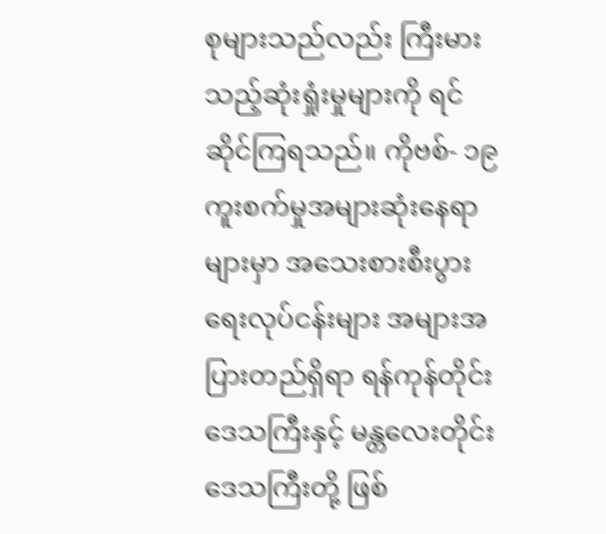စုများသည်လည်း ကြီးမားသည့်ဆုံးရှုံးမှုများကို ရင်ဆိုင်ကြရသည်။ ကိုဗစ်- ၁၉ ကူးစက်မှုအများဆုံးနေရာများမှာ အသေးစားစီးပွားရေးလုပ်ငန်းများ အများအပြားတည်ရှိရာ ရန်ကုန်တိုင်းဒေသကြီးနှင့် မန္တလေးတိုင်းဒေသကြီးတို့ ဖြစ်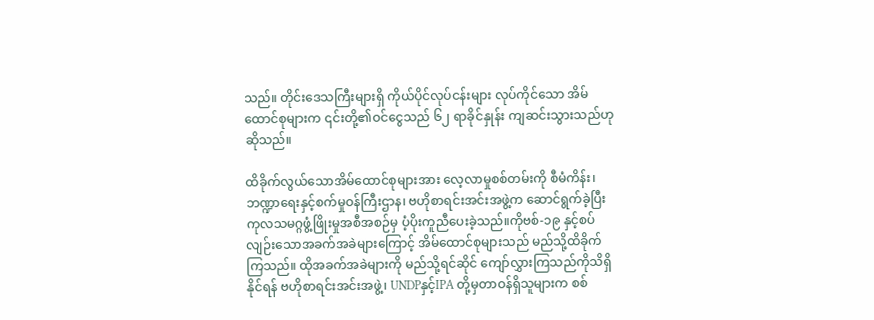သည်။ တိုင်းဒေသကြီးများရှိ ကိုယ်ပိုင်လုပ်ငန်းများ လုပ်ကိုင်သော အိမ်ထောင်စုများက ၎င်းတို့၏ဝင်ငွေသည် ၆၂ ရာခိုင်နှုန်း ကျဆင်းသွားသည်ဟု ဆိုသည်။

ထိခိုက်လွယ်သောအိမ်ထောင်စုများအား လေ့လာမှုစစ်တမ်းကို စီမံကိန်း၊ ဘဏ္ဍာရေးနှင့်စက်မှုဝန်ကြီးဌာန၊ ဗဟိုစာရင်းအင်းအဖွဲ့က ဆောင်ရွက်ခဲ့ပြီး ကုလသမဂ္ဂဖွံ့ဖြိုးမှုအစီအစဉ်မှ ပံ့ပိုးကူညီပေးခဲ့သည်။ကိုဗစ်-၁၉ နှင့်စပ်လျဉ်းသောအခက်အခဲများကြောင့် အိမ်ထောင်စုများသည် မည်သို့ထိခိုက်ကြသည်။ ထိုအခက်အခဲများကို မည်သို့ရင်ဆိုင် ကျော်လွှားကြသည်ကိုသိရှိနိုင်ရန် ဗဟိုစာရင်းအင်းအဖွဲ့၊ UNDPနှင့်IPA တို့မှတာဝန်ရှိသူများက စစ်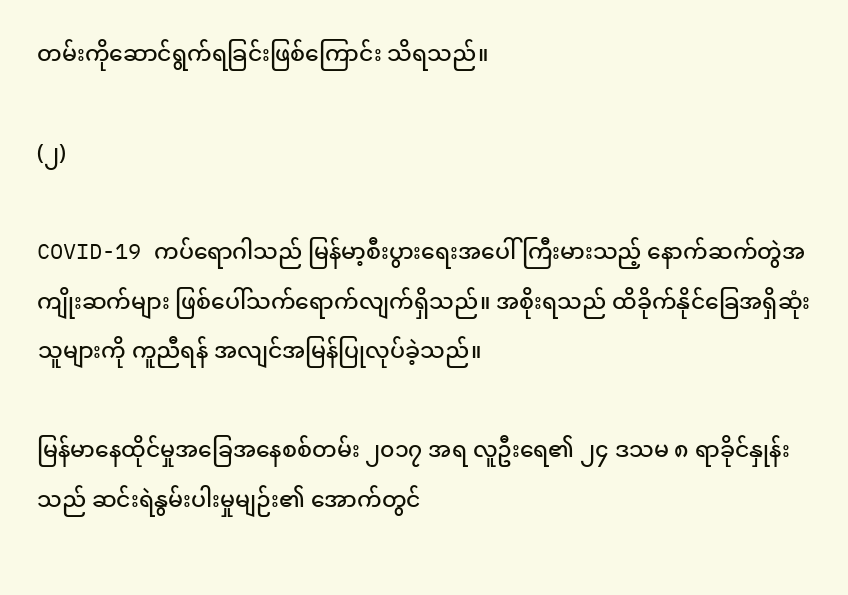တမ်းကိုဆောင်ရွက်ရခြင်းဖြစ်ကြောင်း သိရသည်။

(၂)

COVID-19 ကပ်ရောဂါသည် မြန်မာ့စီးပွားရေးအပေါ် ကြီးမားသည့် နောက်ဆက်တွဲအကျိုးဆက်များ ဖြစ်ပေါ်သက်ရောက်လျက်ရှိသည်။ အစိုးရသည် ထိခိုက်နိုင်ခြေအရှိဆုံးသူများကို ကူညီရန် အလျင်အမြန်ပြုလုပ်ခဲ့သည်။

မြန်မာနေထိုင်မှုအခြေအနေစစ်တမ်း ၂၀၁၇ အရ လူဦးရေ၏ ၂၄ ဒသမ ၈ ရာခိုင်နှုန်းသည် ဆင်းရဲနွမ်းပါးမှုမျဉ်း၏ အောက်တွင်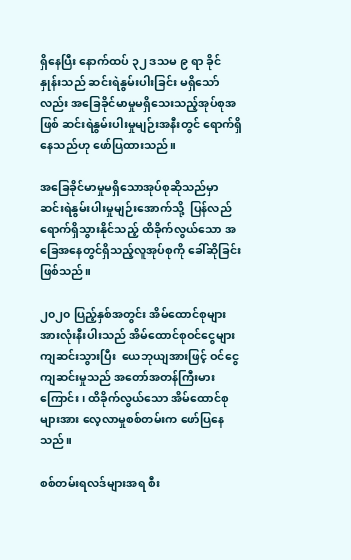ရှိနေပြီး နောက်ထပ် ၃၂ ဒသမ ၉ ရာ ခိုင်နှုန်းသည် ဆင်းရဲနွမ်းပါးခြင်း မရှိသော်လည်း အခြေခိုင်မာမှုမရှိသေးသည့်အုပ်စုအဖြစ် ဆင်းရဲနွမ်းပါးမှုမျဉ်းအနီးတွင် ရောက်ရှိနေသည်ဟု ဖော်ပြထားသည်။

အခြေခိုင်မာမှုမရှိသောအုပ်စုဆိုသည်မှာ ဆင်းရဲနွမ်းပါးမှုမျဉ်းအောက်သို့  ပြန်လည်ရောက်ရှိသွားနိုင်သည့် ထိခိုက်လွယ်သော အခြေအနေတွင်ရှိသည့်လူအုပ်စုကို ခေါ်ဆိုခြင်းဖြစ်သည်။

၂၀၂၀ ပြည့်နှစ်အတွင်း အိမ်ထောင်စုများအားလုံးနီးပါးသည် အိမ်ထောင်စုဝင်ငွေများ ကျဆင်းသွားပြီး  ယေဘုယျအားဖြင့် ဝင်ငွေကျဆင်းမှုသည် အတော်အတန်ကြီးမားကြောင်း၊ ထိခိုက်လွယ်သော အိမ်ထောင်စုများအား လေ့လာမှုစစ်တမ်းက ဖော်ပြနေသည်။

စစ်တမ်းရလဒ်များအရ စီး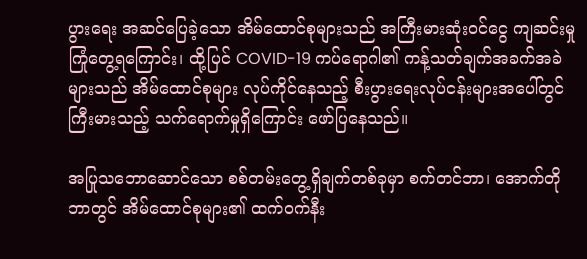ပွားရေး အဆင်ပြေခဲ့သော အိမ်ထောင်စုများသည် အကြီးမားဆုံးဝင်ငွေ ကျဆင်းမှုကြုံတွေ့ရကြောင်း၊ ထို့ပြင် COVID-19 ကပ်ရောဂါ၏ ကန့်သတ်ချက်အခက်အခဲများသည် အိမ်ထောင်စုများ လုပ်ကိုင်နေသည့် စီးပွားရေးလုပ်ငန်းများအပေါ်တွင် ကြီးမားသည့် သက်ရောက်မှုရှိကြောင်း ဖော်ပြနေသည်။

အပြုသဘောဆောင်သော စစ်တမ်းတွေ့ရှိချက်တစ်ခုမှာ စက်တင်ဘာ၊ အောက်တိုဘာတွင် အိမ်ထောင်စုများ၏ ထက်ဝက်နီး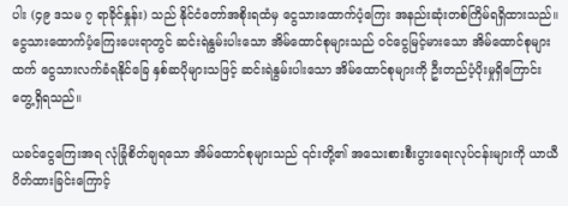ပါး (၄၉ ဒသမ ၇ ရာခိုင်နှုန်း) သည် နိုင်ငံတော်အစိုးရထံမှ ငွေသားထောက်ပံ့ကြေး အနည်းဆုံးတစ်ကြိမ်ရရှိထားသည်။ ငွေသားထောက်ပံ့ကြေးပေးရာတွင် ဆင်းရဲနွမ်းပါးသော အိမ်ထောင်စုများသည် ဝင်ငွေမြင့်မားသော အိမ်ထောင်စုများထက် ငွေသားလက်ခံရနိုင်ခြေ နှစ်ဆပိုများသဖြင့် ဆင်းရဲနွမ်းပါးသော အိမ်ထောင်စုများကို ဦးတည်ပံ့ပိုးမှုရှိကြောင်း တွေ့ရှိရသည်။

ယခင်ငွေကြေးအရ လုံခြုံစိတ်ချရသော အိမ်ထောင်စုများသည် ၎င်းတို့၏ အသေးစားစီးပွားရေးလုပ်ငန်းများကို ယာယီပိတ်ထားခြင်းကြောင့်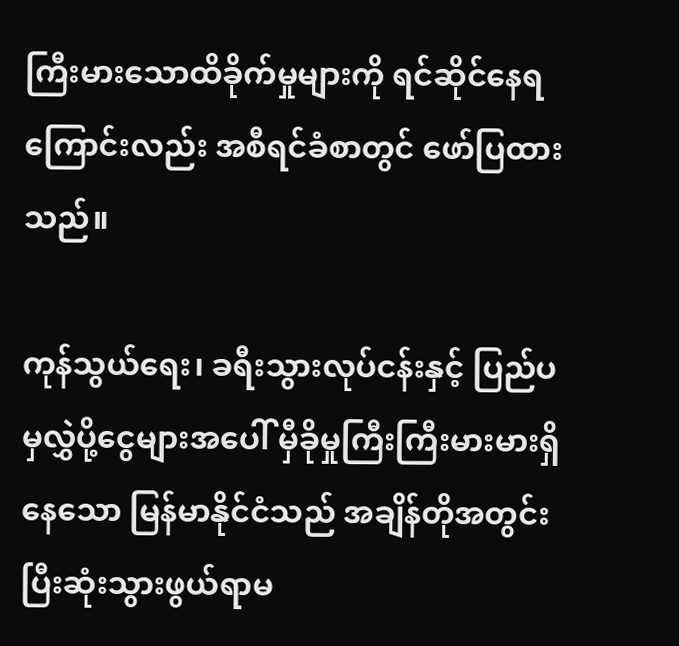ကြီးမားသောထိခိုက်မှုများကို ရင်ဆိုင်နေရကြောင်းလည်း အစီရင်ခံစာတွင် ဖော်ပြထားသည်။

ကုန်သွယ်ရေး၊ ခရီးသွားလုပ်ငန်းနှင့် ပြည်ပမှလွှဲပို့ငွေများအပေါ် မှီခိုမှုကြီးကြီးမားမားရှိနေသော မြန်မာနိုင်ငံသည် အချိန်တိုအတွင်း ပြီးဆုံးသွားဖွယ်ရာမ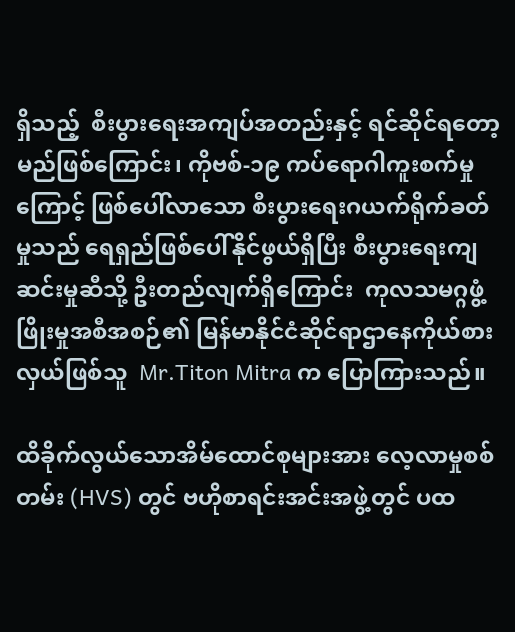ရှိသည့်  စီးပွားရေးအကျပ်အတည်းနှင့် ရင်ဆိုင်ရတော့မည်ဖြစ်ကြောင်း၊ ကိုဗစ်-၁၉ ကပ်ရောဂါကူးစက်မှုကြောင့် ဖြစ်ပေါ်လာသော စီးပွားရေးဂယက်ရိုက်ခတ်မှုသည် ရေရှည်ဖြစ်ပေါ်နိုင်ဖွယ်ရှိပြီး စီးပွားရေးကျဆင်းမှုဆီသို့ ဦးတည်လျက်ရှိကြောင်း  ကုလသမဂ္ဂဖွံ့ဖြိုးမှုအစီအစဉ်၏ မြန်မာနိုင်ငံဆိုင်ရာဌာနေကိုယ်စားလှယ်ဖြစ်သူ  Mr.Titon Mitra က ပြောကြားသည်။

ထိခိုက်လွယ်သောအိမ်ထောင်စုများအား လေ့လာမှုစစ်တမ်း (HVS) တွင် ဗဟိုစာရင်းအင်းအဖွဲ့တွင် ပထ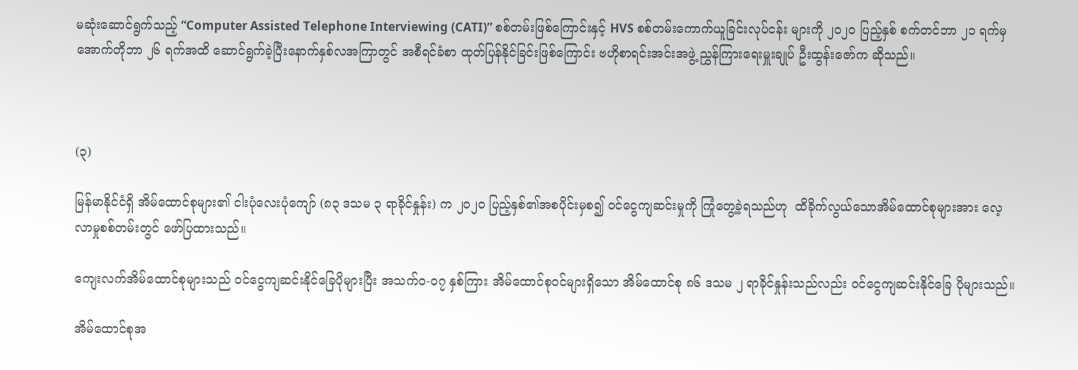မဆုံးဆောင်ရွက်သည့် “Computer Assisted Telephone Interviewing (CATI)” စစ်တမ်းဖြစ်ကြောင်းနှင့် HVS စစ်တမ်းကောက်ယူခြင်းလုပ်ငန်း များကို ၂၀၂၀ ပြည့်နှစ် စက်တင်ဘာ ၂၁ ရက်မှ အောက်တိုဘာ ၂၆ ရက်အထိ ဆောင်ရွက်ခဲ့ပြီးနောက်နှစ်လအကြာတွင် အစီရင်ခံစာ ထုတ်ပြန်နိုင်ခြင်းဖြစ်ကြောင်း ဗဟိုစာရင်းအင်းအဖွဲ့ ညွှန်ကြားရေးမှူးချုပ် ဦးထွန်းဇော်က ဆိုသည်။



(၃)

မြန်မာနိုင်ငံရှိ အိမ်ထောင်စုများ၏ ငါးပုံလေးပုံကျော် (၈၃ ဒသမ ၃ ရာခိုင်နှုန်း) က ၂၀၂၀ ပြည့်နှစ်၏အစပိုင်းမှစ၍ ဝင်ငွေကျဆင်းမှုကို ကြုံတွေ့ခဲ့ရသည်ဟု  ထိခိုက်လွယ်သောအိမ်ထောင်စုများအား လေ့လာမှုစစ်တမ်းတွင် ဖော်ပြထားသည်။

ကျေးလက်အိမ်ထောင်စုများသည် ဝင်ငွေကျဆင်းနိုင်ခြေပိုများပြီး အသက်ဝ-၀၇ နှစ်ကြား အိမ်ထောင်စုဝင်များရှိသော အိမ်ထောင်စု ၈၆ ဒသမ ၂ ရာခိုင်နှုန်းသည်လည်း ဝင်ငွေကျဆင်းနိုင်ခြေ ပိုများသည်။

အိမ်ထောင်စုအ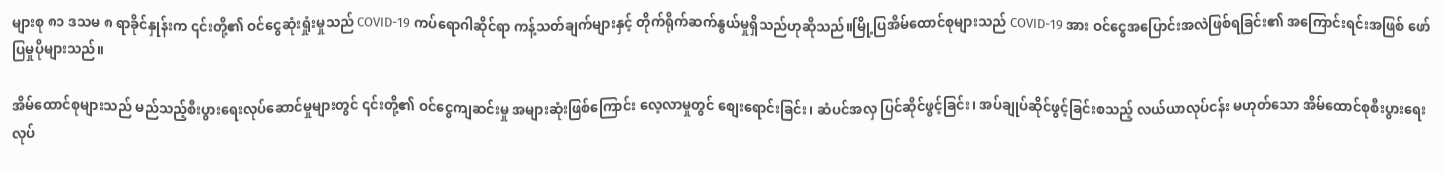များစု ၈၁ ဒသမ ၈ ရာခိုင်နှုန်းက ၎င်းတို့၏ ဝင်ငွေဆုံးရှုံးမှုသည် COVID-19 ကပ်ရောဂါဆိုင်ရာ ကန့်သတ်ချက်များနှင့် တိုက်ရိုက်ဆက်နွယ်မှုရှိသည်ဟုဆိုသည်။မြို့ပြအိမ်ထောင်စုများသည် COVID-19 အား ဝင်ငွေအပြောင်းအလဲဖြစ်ရခြင်း၏ အကြောင်းရင်းအဖြစ် ဖော်ပြမှုပိုများသည်။

အိမ်ထောင်စုများသည် မည်သည့်စီးပွားရေးလုပ်ဆောင်မှုများတွင် ၎င်းတို့၏ ဝင်ငွေကျဆင်းမှု အများဆုံးဖြစ်ကြောင်း လေ့လာမှုတွင် စျေးရောင်းခြင်း၊ ဆံပင်အလှ ပြင်ဆိုင်ဖွင့်ခြင်း၊ အပ်ချုပ်ဆိုင်ဖွင့်ခြင်းစသည့် လယ်ယာလုပ်ငန်း မဟုတ်သော အိမ်ထောင်စုစီးပွားရေးလုပ်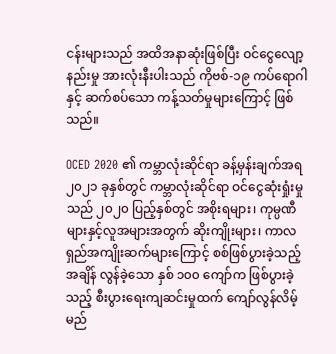ငန်းများသည် အထိအနာဆုံးဖြစ်ပြီး ဝင်ငွေလျော့နည်းမှု အားလုံးနီးပါးသည် ကိုဗစ်-၁၉ ကပ်ရောဂါနှင့် ဆက်စပ်သော ကန့်သတ်မှုများကြောင့် ဖြစ်သည်။

OCED 2020 ၏ ကမ္ဘာလုံးဆိုင်ရာ ခန့်မှန်းချက်အရ ၂၀၂၁ ခုနှစ်တွင် ကမ္ဘာလုံးဆိုင်ရာ ဝင်ငွေဆုံးရှုံးမှုသည် ၂၀၂၀ ပြည့်နှစ်တွင် အစိုးရများ၊ ကုမ္ပဏီများနှင့်လူအများအတွက် ဆိုးကျိုးများ၊ ကာလရှည်အကျိုးဆက်များကြောင့် စစ်ဖြစ်ပွားခဲ့သည့်အချိန် လွန်ခဲ့သော နှစ် ၁၀၀ ကျော်က ဖြစ်ပွားခဲ့သည့် စီးပွားရေးကျဆင်းမှုထက် ကျော်လွန်လိမ့်မည်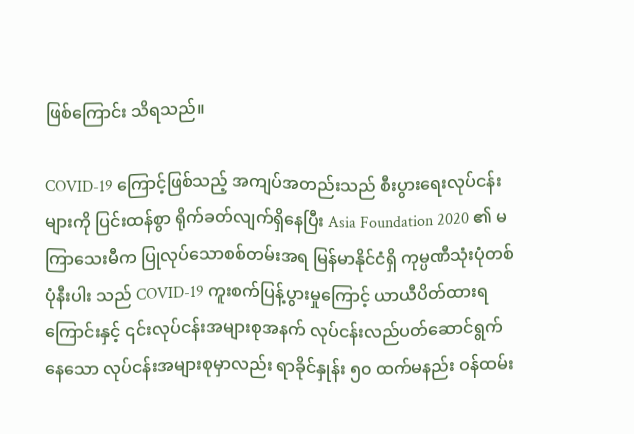ဖြစ်ကြောင်း သိရသည်။

COVID-19 ကြောင့်ဖြစ်သည့် အကျပ်အတည်းသည် စီးပွားရေးလုပ်ငန်းများကို ပြင်းထန်စွာ ရိုက်ခတ်လျက်ရှိနေပြီး Asia Foundation 2020 ၏ မကြာသေးမီက ပြုလုပ်သောစစ်တမ်းအရ မြန်မာနိုင်ငံရှိ ကုမ္ပဏီသုံးပုံတစ်ပုံနီးပါး သည် COVID-19 ကူးစက်ပြန့်ပွားမှုကြောင့် ယာယီပိတ်ထားရကြောင်းနှင့် ၎င်းလုပ်ငန်းအများစုအနက် လုပ်ငန်းလည်ပတ်ဆောင်ရွက်နေသော လုပ်ငန်းအများစုမှာလည်း ရာခိုင်နှုန်း ၅၀ ထက်မနည်း ဝန်ထမ်း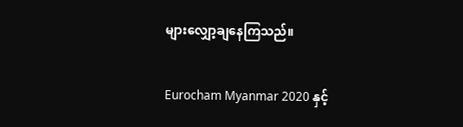များလျှော့ချနေကြသည်။

Eurocham Myanmar 2020 နှင့်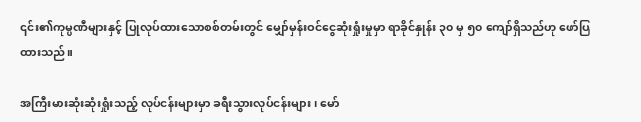၎င်း၏ကုမ္ပဏီများနှင့် ပြုလုပ်ထားသောစစ်တမ်းတွင် မျှော်မှန်းဝင်ငွေဆုံးရှုံးမှုမှာ ရာခိုင်နှုန်း ၃၀ မှ ၅၀ ကျော်ရှိသည်ဟု ဖော်ပြထားသည်။

အကြီးမားဆုံးဆုံးရှုံးသည့် လုပ်ငန်းများမှာ ခရီးသွားလုပ်ငန်းများ၊ မော်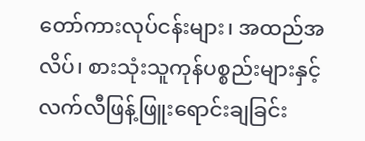တော်ကားလုပ်ငန်းများ၊ အထည်အလိပ်၊ စားသုံးသူကုန်ပစ္စည်းများနှင့် လက်လီဖြန့်ဖြူးရောင်းချခြင်း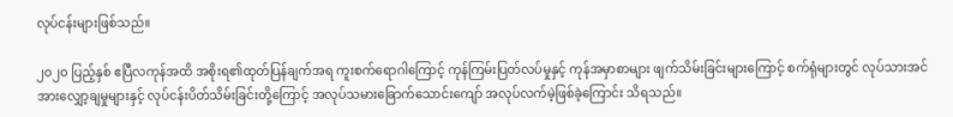လုပ်ငန်းများဖြစ်သည်။

၂၀၂၀ ပြည့်နှစ် ဧပြီလကုန်အထိ အစိုးရ၏ထုတ်ပြန်ချက်အရ ကူးစက်ရောဂါကြောင့် ကုန်ကြမ်းပြတ်လပ်မှုနှင့် ကုန်အမှာစာများ ဖျက်သိမ်းခြင်းများကြောင့် စက်ရုံများတွင် လုပ်သားအင်အားလျှော့ချမှုများနှင့် လုပ်ငန်းပိတ်သိမ်းခြင်းတို့ကြောင့် အလုပ်သမားခြောက်သောင်းကျော် အလုပ်လက်မဲ့ဖြစ်ခဲ့ကြောင်း သိရသည်။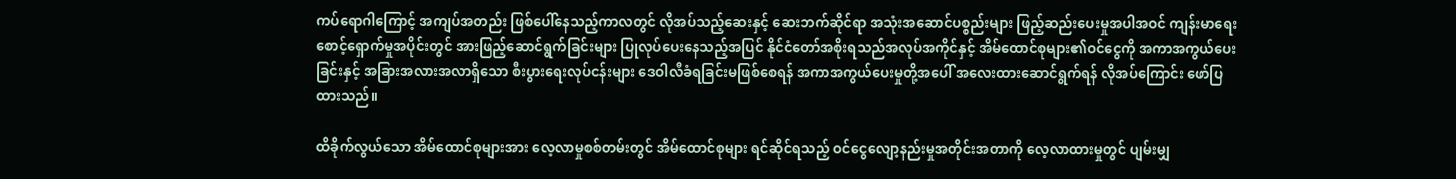ကပ်ရောဂါကြောင့် အကျပ်အတည်း ဖြစ်ပေါ်နေသည့်ကာလတွင် လိုအပ်သည့်ဆေးနှင့် ဆေးဘက်ဆိုင်ရာ အသုံးအဆောင်ပစ္စည်းများ ဖြည့်ဆည်းပေးမှုအပါအဝင် ကျန်းမာရေးစောင့်ရှောက်မှုအပိုင်းတွင် အားဖြည့်ဆောင်ရွက်ခြင်းများ ပြုလုပ်ပေးနေသည့်အပြင် နိုင်ငံတော်အစိုးရသည်အလုပ်အကိုင်နှင့် အိမ်ထောင်စုများ၏ဝင်ငွေကို အကာအကွယ်ပေးခြင်းနှင့် အခြားအလားအလာရှိသော စီးပွားရေးလုပ်ငန်းများ ဒေဝါလီခံရခြင်းမဖြစ်စေရန် အကာအကွယ်ပေးမှုတို့အပေါ် အလေးထားဆောင်ရွက်ရန် လိုအပ်ကြောင်း ဖော်ပြထားသည်။

ထိခိုက်လွယ်သော အိမ်ထောင်စုများအား လေ့လာမှုစစ်တမ်းတွင် အိမ်ထောင်စုများ ရင်ဆိုင်ရသည့် ဝင်ငွေလျော့နည်းမှုအတိုင်းအတာကို လေ့လာထားမှုတွင် ပျမ်းမျှ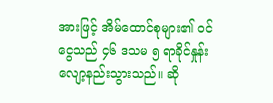အားဖြင့် အိမ်ထောင်စုများ၏ ဝင်ငွေသည် ၄၆ ဒသမ ၅ ရာခိုင်နှုန်း လျော့နည်းသွားသည်။ ဆို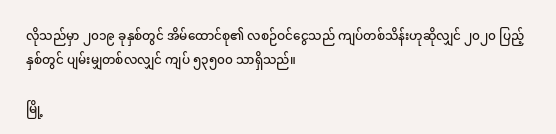လိုသည်မှာ ၂၀၁၉ ခုနှစ်တွင် အိမ်ထောင်စု၏ လစဉ်ဝင်ငွေသည် ကျပ်တစ်သိန်းဟုဆိုလျှင် ၂၀၂၀ ပြည့်နှစ်တွင် ပျမ်းမျှတစ်လလျှင် ကျပ် ၅၃၅၀၀ သာရှိသည်။

မြို့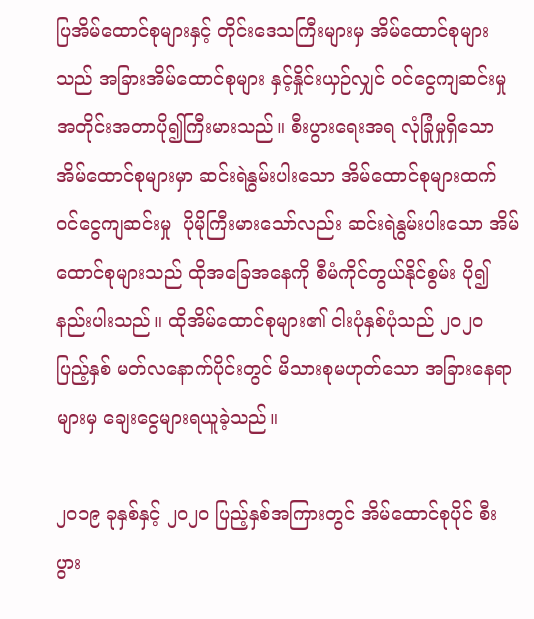ပြအိမ်ထောင်စုများနှင့် တိုင်းဒေသကြီးများမှ အိမ်ထောင်စုများသည် အခြားအိမ်ထောင်စုများ နှင့်နှိုင်းယှဉ်လျှင် ဝင်ငွေကျဆင်းမှု အတိုင်းအတာပို၍ကြီးမားသည်။ စီးပွားရေးအရ လုံခြုံမှုရှိသော အိမ်ထောင်စုများမှာ ဆင်းရဲနွမ်းပါးသော အိမ်ထောင်စုများထက် ဝင်ငွေကျဆင်းမှု  ပိုမိုကြီးမားသော်လည်း ဆင်းရဲနွမ်းပါးသော အိမ်ထောင်စုများသည် ထိုအခြေအနေကို စီမံကိုင်တွယ်နိုင်စွမ်း ပို၍နည်းပါးသည်။ ထိုအိမ်ထောင်စုများ၏ ငါးပုံနှစ်ပုံသည် ၂၀၂၀ ပြည့်နှစ် မတ်လနောက်ပိုင်းတွင် မိသားစုမဟုတ်သော အခြားနေရာများမှ ချေးငွေများရယူခဲ့သည်။

၂၀၁၉ ခုနှစ်နှင့် ၂၀၂၀ ပြည့်နှစ်အကြားတွင် အိမ်ထောင်စုပိုင် စီးပွား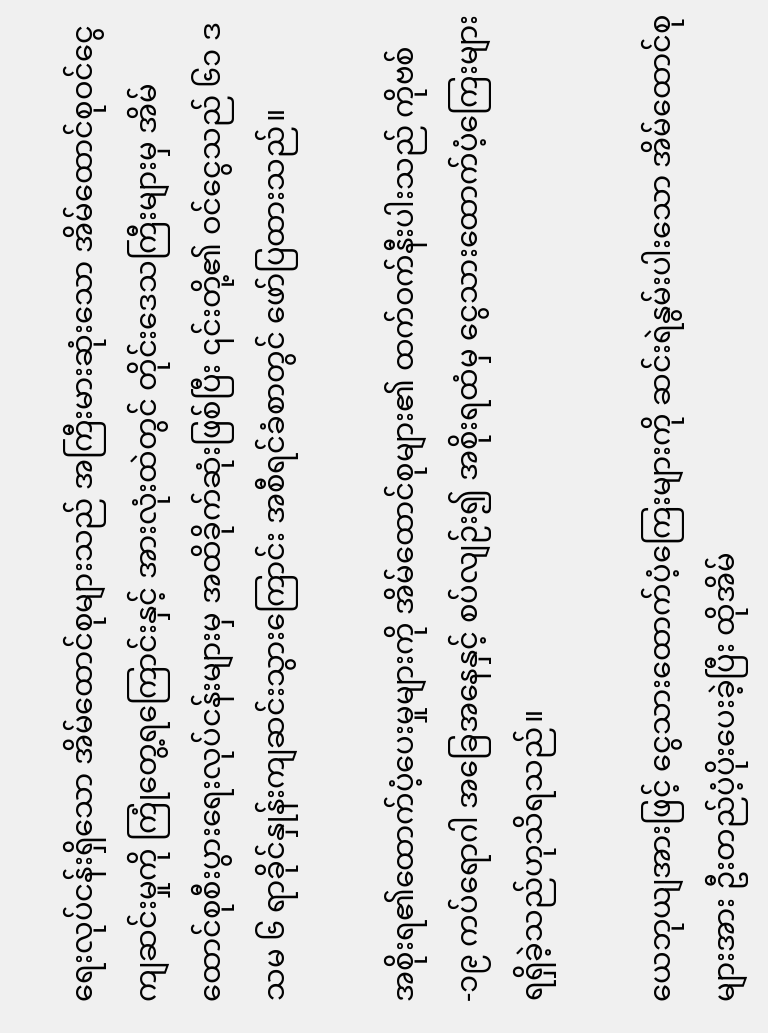ရေးလုပ်ငန်းရှိသော အိမ်ထောင်စုများသည် အကြီးမားဆုံးသော အိမ်ထောင်စုဝင်ငွေကျဆင်းမှုကို ကြုံတွေ့ရကြောင်းနှင့် အားလုံးထဲတွင် တိုင်းဒေသကြီးများမှ အိမ်ထောင်စုစီးပွားရေးလုပ်ငန်းများမှ အထိခိုက်ဆုံးဖြစ်ပြီး ၎င်းတို့၏ ဝင်ငွေသည် ၆၁ ဒသမ ၆ ရာခိုင်နှုန်းကျဆင်းသွားကြောင်း အစီရင်ခံစာတွင် ဖော်ပြထားသည်။

အစိုးရ၏ထောက်ပံ့ပေးမှုများကို အိမ်ထောင်စုများ၏ ထက်ဝက်နီးပါးသည် ကိုဗစ်-၁၉ ကပ်ရောဂါ အခြေအနေနှင့် စပ်လျဉ်း၍ အစိုးရထံမှ ငွေသားထောက်ပံ့ကြေးများ ရရှိခဲ့သည်ဟုသိရသည်။

ယေဘုယျအားဖြင့် ငွေသားထောက်ပံ့ကြေးများကို ဆင်းရဲနွမ်းပါးသော အိမ်ထောင်စုများအား ဦးတည်ပံ့ပိုးပေးခဲ့ပြီး ထိုအိမ်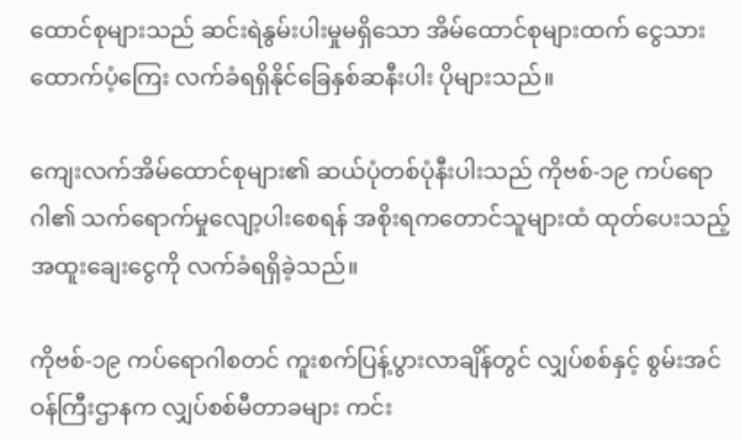ထောင်စုများသည် ဆင်းရဲနွမ်းပါးမှုမရှိသော အိမ်ထောင်စုများထက် ငွေသားထောက်ပံ့ကြေး လက်ခံရရှိနိုင်ခြေနှစ်ဆနီးပါး ပိုများသည်။

ကျေးလက်အိမ်ထောင်စုများ၏ ဆယ်ပုံတစ်ပုံနီးပါးသည် ကိုဗစ်-၁၉ ကပ်ရောဂါ၏ သက်ရောက်မှုလျော့ပါးစေရန် အစိုးရကတောင်သူများထံ ထုတ်ပေးသည့် အထူးချေးငွေကို လက်ခံရရှိခဲ့သည်။

ကိုဗစ်-၁၉ ကပ်ရောဂါစတင် ကူးစက်ပြန့်ပွားလာချိန်တွင် လျှပ်စစ်နှင့် စွမ်းအင်ဝန်ကြီးဌာနက လျှပ်စစ်မီတာခများ ကင်း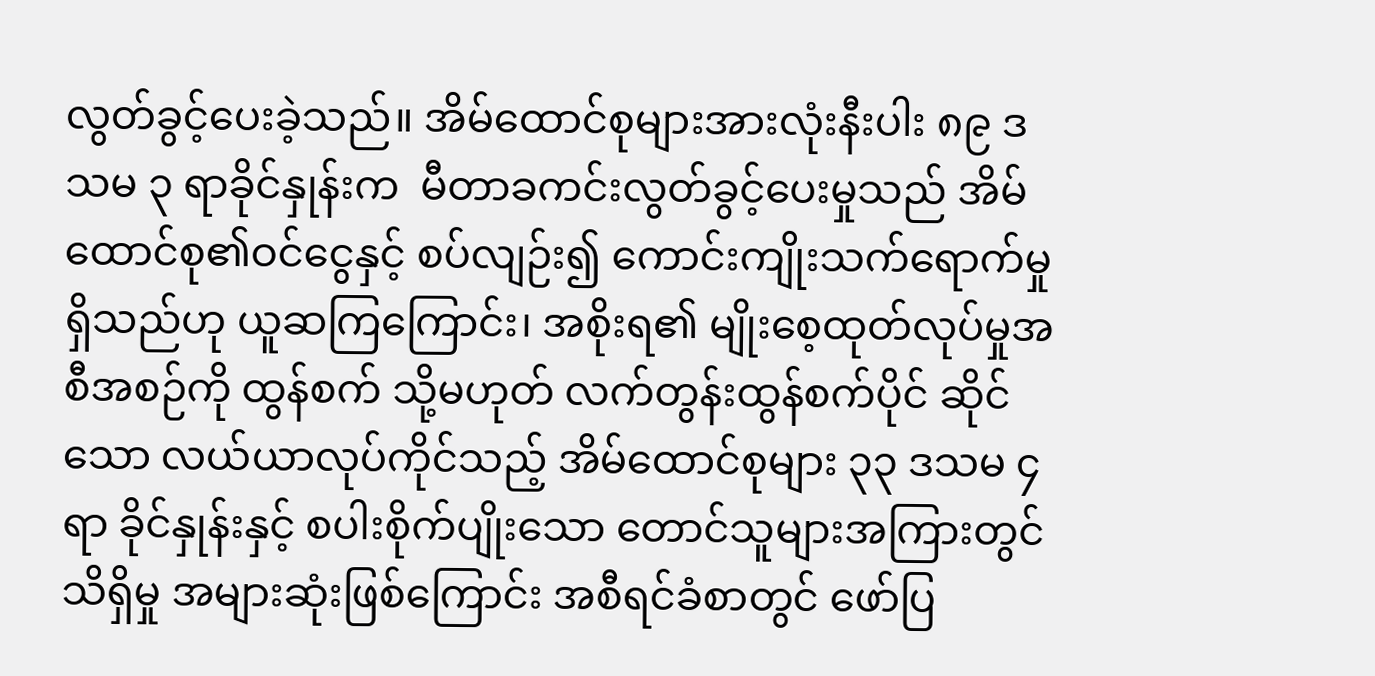လွတ်ခွင့်ပေးခဲ့သည်။ အိမ်ထောင်စုများအားလုံးနီးပါး ၈၉ ဒသမ ၃ ရာခိုင်နှုန်းက  မီတာခကင်းလွတ်ခွင့်ပေးမှုသည် အိမ်ထောင်စု၏ဝင်ငွေနှင့် စပ်လျဉ်း၍ ကောင်းကျိုးသက်ရောက်မှုရှိသည်ဟု ယူဆကြကြောင်း၊ အစိုးရ၏ မျိုးစေ့ထုတ်လုပ်မှုအစီအစဉ်ကို ထွန်စက် သို့မဟုတ် လက်တွန်းထွန်စက်ပိုင် ဆိုင်သော လယ်ယာလုပ်ကိုင်သည့် အိမ်ထောင်စုများ ၃၃ ဒသမ ၄ ရာ ခိုင်နှုန်းနှင့် စပါးစိုက်ပျိုးသော တောင်သူများအကြားတွင်သိရှိမှု အများဆုံးဖြစ်ကြောင်း အစီရင်ခံစာတွင် ဖော်ပြ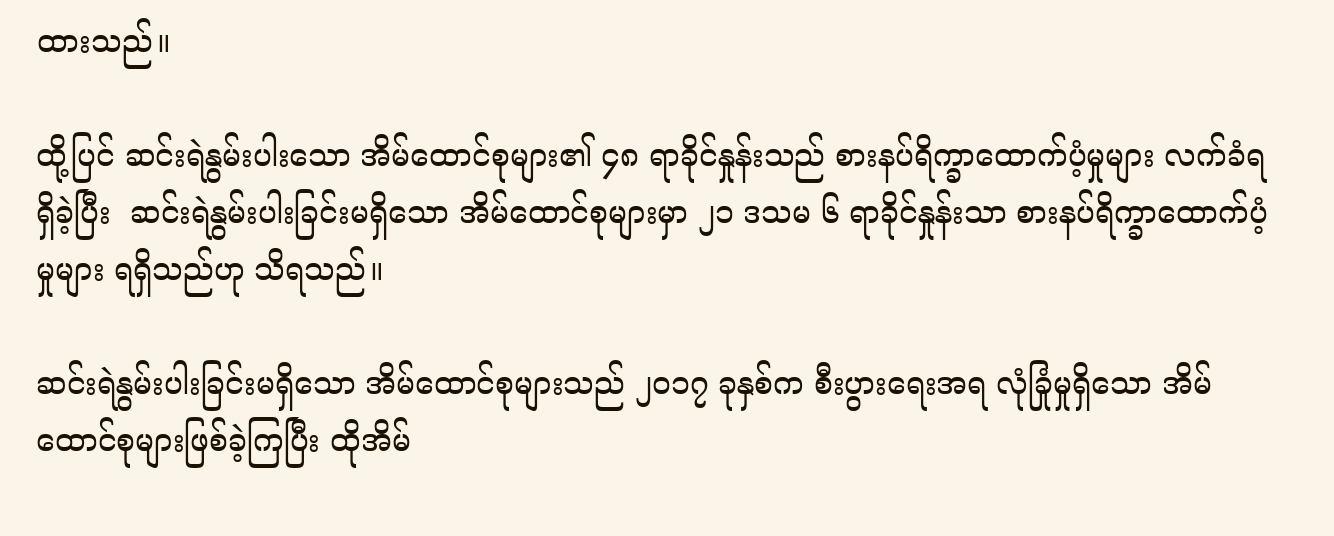ထားသည်။

ထို့ပြင် ဆင်းရဲနွမ်းပါးသော အိမ်ထောင်စုများ၏ ၄၈ ရာခိုင်နှုန်းသည် စားနပ်ရိက္ခာထောက်ပံ့မှုများ လက်ခံရရှိခဲ့ပြီး  ဆင်းရဲနွမ်းပါးခြင်းမရှိသော အိမ်ထောင်စုများမှာ ၂၁ ဒသမ ၆ ရာခိုင်နှုန်းသာ စားနပ်ရိက္ခာထောက်ပံ့မှုများ ရရှိသည်ဟု သိရသည်။

ဆင်းရဲနွမ်းပါးခြင်းမရှိသော အိမ်ထောင်စုများသည် ၂၀၁၇ ခုနှစ်က စီးပွားရေးအရ လုံခြုံမှုရှိသော အိမ်ထောင်စုများဖြစ်ခဲ့ကြပြီး ထိုအိမ်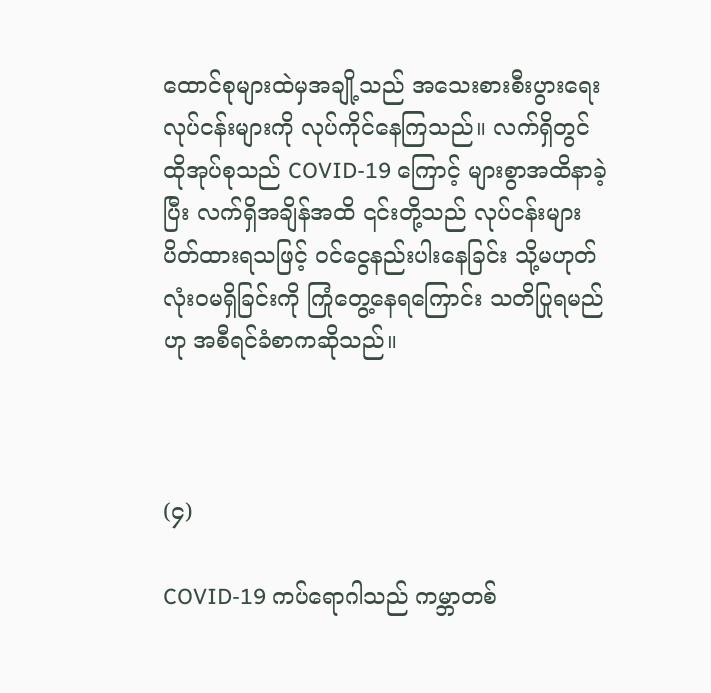ထောင်စုများထဲမှအချို့သည် အသေးစားစီးပွားရေးလုပ်ငန်းများကို လုပ်ကိုင်နေကြသည်။ လက်ရှိတွင်  ထိုအုပ်စုသည် COVID-19 ကြောင့် များစွာအထိနာခဲ့ပြီး လက်ရှိအချိန်အထိ ၎င်းတို့သည် လုပ်ငန်းများ ပိတ်ထားရသဖြင့် ဝင်ငွေနည်းပါးနေခြင်း သို့မဟုတ် လုံးဝမရှိခြင်းကို ကြုံတွေ့နေရကြောင်း သတိပြုရမည်ဟု အစီရင်ခံစာကဆိုသည်။



(၄)

COVID-19 ကပ်ရောဂါသည် ကမ္ဘာတစ်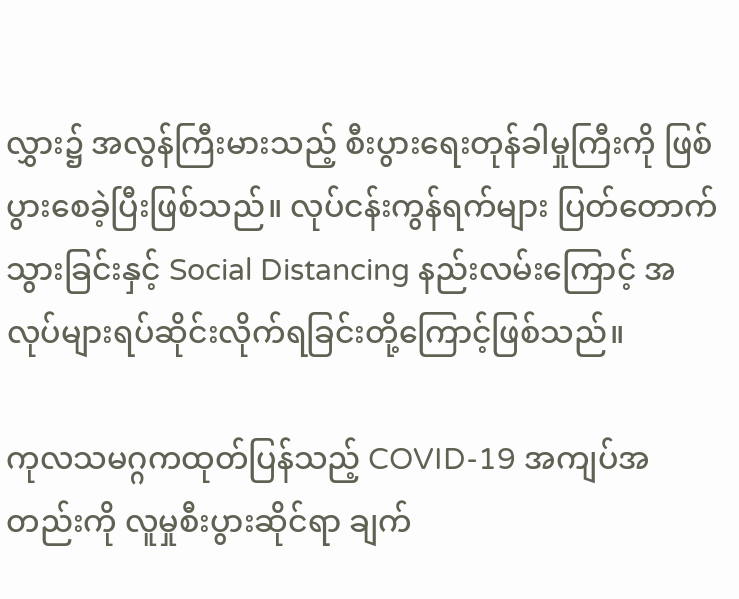လွှား၌ အလွန်ကြီးမားသည့် စီးပွားရေးတုန်ခါမှုကြီးကို ဖြစ်ပွားစေခဲ့ပြီးဖြစ်သည်။ လုပ်ငန်းကွန်ရက်များ ပြတ်တောက်သွားခြင်းနှင့် Social Distancing နည်းလမ်းကြောင့် အလုပ်များရပ်ဆိုင်းလိုက်ရခြင်းတို့ကြောင့်ဖြစ်သည်။

ကုလသမဂ္ဂကထုတ်ပြန်သည့် COVID-19 အကျပ်အတည်းကို လူမှုစီးပွားဆိုင်ရာ ချက်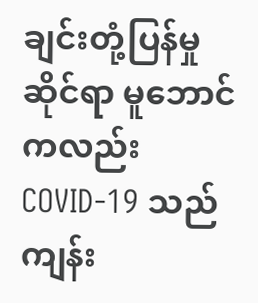ချင်းတုံ့ပြန်မှုဆိုင်ရာ မူဘောင်ကလည်း COVID-19 သည် ကျန်း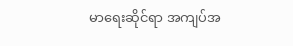မာရေးဆိုင်ရာ အကျပ်အ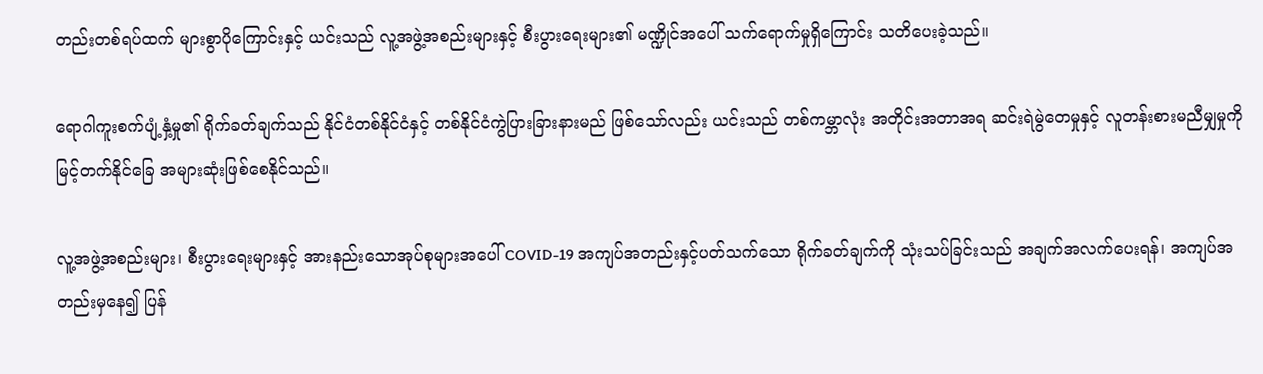တည်းတစ်ရပ်ထက် များစွာပိုကြောင်းနှင့် ယင်းသည် လူ့အဖွဲ့အစည်းများနှင့် စီးပွားရေးများ၏ မဏ္ဍိုင်အပေါ် သက်ရောက်မှုရှိကြောင်း သတိပေးခဲ့သည်။

ရောဂါကူးစက်ပျံ့နှံ့မှု၏ ရိုက်ခတ်ချက်သည် နိုင်ငံတစ်နိုင်ငံနှင့် တစ်နိုင်ငံကွဲပြားခြားနားမည် ဖြစ်သော်လည်း ယင်းသည် တစ်ကမ္ဘာလုံး အတိုင်းအတာအရ ဆင်းရဲမွဲတေမှုနှင့် လူတန်းစားမညီမျှမှုကို မြင့်တက်နိုင်ခြေ အများဆုံးဖြစ်စေနိုင်သည်။

လူ့အဖွဲ့အစည်းများ၊ စီးပွားရေးများနှင့် အားနည်းသောအုပ်စုများအပေါ် COVID-19 အကျပ်အတည်းနှင့်ပတ်သက်သော ရိုက်ခတ်ချက်ကို သုံးသပ်ခြင်းသည် အချက်အလက်ပေးရန်၊ အကျပ်အတည်းမှနေ၍ ပြန်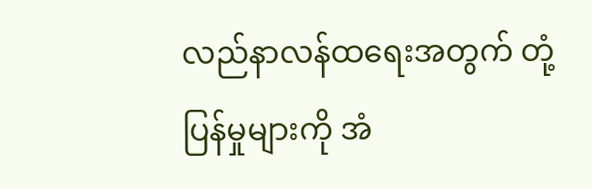လည်နာလန်ထရေးအတွက် တုံ့ပြန်မှုများကို အံ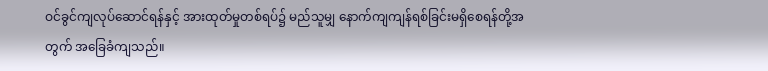ဝင်ခွင်ကျလုပ်ဆောင်ရန်နှင့် အားထုတ်မှုတစ်ရပ်၌ မည်သူမျှ နောက်ကျကျန်ရစ်ခြင်းမရှိစေရန်တို့အတွက် အခြေခံကျသည်။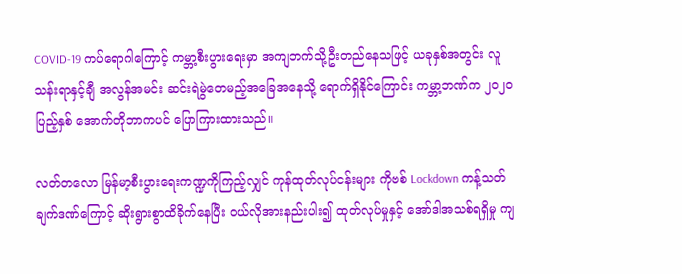COVID-19 ကပ်ရောဂါကြောင့် ကမ္ဘာ့စီးပွားရေးမှာ အကျဘက်သို့ဦးတည်နေသဖြင့် ယခုနှစ်အတွင်း လူသန်းရာနှင့်ချီ အလွန်အမင်း ဆင်းရဲမွဲတေမည့်အခြေအနေသို့ ရောက်ရှိနိုင်ကြောင်း ကမ္ဘာ့ဘဏ်က ၂၀၂၀ ပြည့်နှစ် အောက်တိုဘာကပင် ပြောကြားထားသည်။

လတ်တလော မြန်မာ့စီးပွားရေးကဏ္ဍကိုကြည့်လျှင် ကုန်ထုတ်လုပ်ငန်းများ ကိုဗစ် Lockdown ကန့်သတ်ချက်ဒဏ်ကြောင့် ဆိုးရွားစွာထိခိုက်နေပြီး ဝယ်လိုအားနည်းပါး၍ ထုတ်လုပ်မှုနှင့် အော်ဒါအသစ်ရရှိမှု ကျ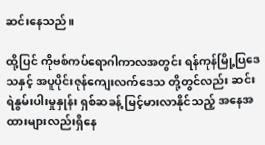ဆင်းနေသည်။

ထို့ပြင် ကိုဗစ်ကပ်ရောဂါကာလအတွင်း ရန်ကုန်မြို့ပြဒေသနှင့် အပူပိုင်းဇုန်ကျေးလက်ဒေသ တို့တွင်လည်း ဆင်းရဲနွမ်းပါးမှုနှုန်း ရှစ်ဆခန့် မြင့်မားလာနိုင်သည့် အနေအထားများလည်းရှိနေ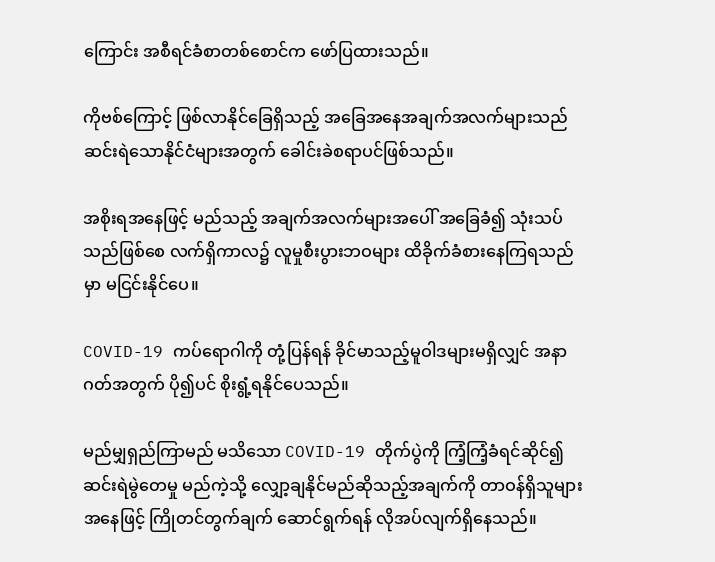ကြောင်း အစီရင်ခံစာတစ်စောင်က ဖော်ပြထားသည်။

ကိုဗစ်ကြောင့် ဖြစ်လာနိုင်ခြေရှိသည့် အခြေအနေအချက်အလက်များသည် ဆင်းရဲသောနိုင်ငံများအတွက် ခေါင်းခဲစရာပင်ဖြစ်သည်။

အစိုးရအနေဖြင့် မည်သည့် အချက်အလက်များအပေါ် အခြေခံ၍ သုံးသပ်သည်ဖြစ်စေ လက်ရှိကာလ၌ လူမှုစီးပွားဘဝများ ထိခိုက်ခံစားနေကြရသည်မှာ မငြင်းနိုင်ပေ။

COVID-19 ကပ်ရောဂါကို တုံ့ပြန်ရန် ခိုင်မာသည့်မူဝါဒများမရှိလျှင် အနာဂတ်အတွက် ပို၍ပင် စိုးရွံ့ရနိုင်ပေသည်။

မည်မျှရှည်ကြာမည် မသိသော COVID-19 တိုက်ပွဲကို ကြံ့ကြံ့ခံရင်ဆိုင်၍ ဆင်းရဲမွဲတေမှု မည်ကဲ့သို့ လျှော့ချနိုင်မည်ဆိုသည့်အချက်ကို တာဝန်ရှိသူများအနေဖြင့် ကြိုတင်တွက်ချက် ဆောင်ရွက်ရန် လိုအပ်လျက်ရှိနေသည်။